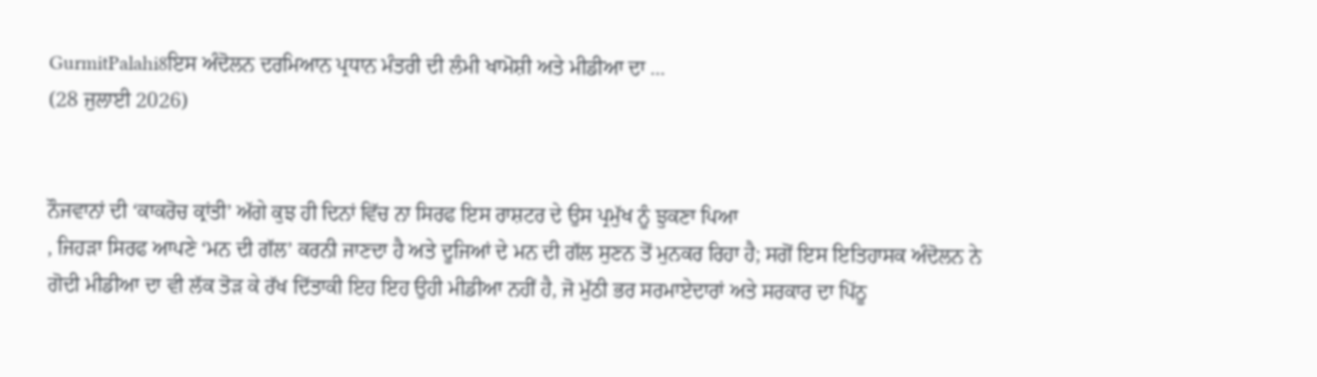GurmitPalahi8ਇਸ ਅੰਦੋਲਨ ਦਰਮਿਆਨ ਪ੍ਰਧਾਨ ਮੰਤਰੀ ਦੀ ਲੰਮੀ ਖਾਮੋਸ਼ੀ ਅਤੇ ਮੀਡੀਆ ਦਾ ...
(28 ਜੁਲਾਈ 2026)


ਨੌਜਵਾਨਾਂ ਦੀ ‘ਕਾਕਰੋਚ ਕ੍ਰਾਂਤੀ’ ਅੱਗੇ ਕੁਝ ਹੀ ਦਿਨਾਂ ਵਿੱਚ ਨਾ ਸਿਰਫ ਇਸ ਰਾਸ਼ਟਰ ਦੇ ਉਸ ਪ੍ਰਮੁੱਖ ਨੂੰ ਝੁਕਣਾ ਪਿਆ
, ਜਿਹੜਾ ਸਿਰਫ ਆਪਣੇ ‘ਮਨ ਦੀ ਗੱਲ’ ਕਰਨੀ ਜਾਣਦਾ ਹੈ ਅਤੇ ਦੂਜਿਆਂ ਦੇ ਮਨ ਦੀ ਗੱਲ ਸੁਣਨ ਤੋਂ ਮੁਨਕਰ ਰਿਹਾ ਹੈ; ਸਗੋਂ ਇਸ ਇਤਿਹਾਸਕ ਅੰਦੋਲਨ ਨੇ ਗੋਦੀ ਮੀਡੀਆ ਦਾ ਵੀ ਲੱਕ ਤੋੜ ਕੇ ਰੱਖ ਦਿੱਤਾਕੀ ਇਹ ਇਹ ਉਹੀ ਮੀਡੀਆ ਨਹੀਂ ਹੈ, ਜੋ ਮੁੱਠੀ ਭਰ ਸਰਮਾਏਦਾਰਾਂ ਅਤੇ ਸਰਕਾਰ ਦਾ ਪਿੱਠੂ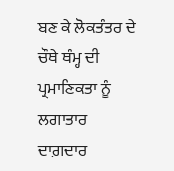ਬਣ ਕੇ ਲੋਕਤੰਤਰ ਦੇ ਚੌਥੇ ਥੰਮ੍ਹ ਦੀ ਪ੍ਰਮਾਣਿਕਤਾ ਨੂੰ ਲਗਾਤਾਰ ਦਾਗ਼ਦਾਰ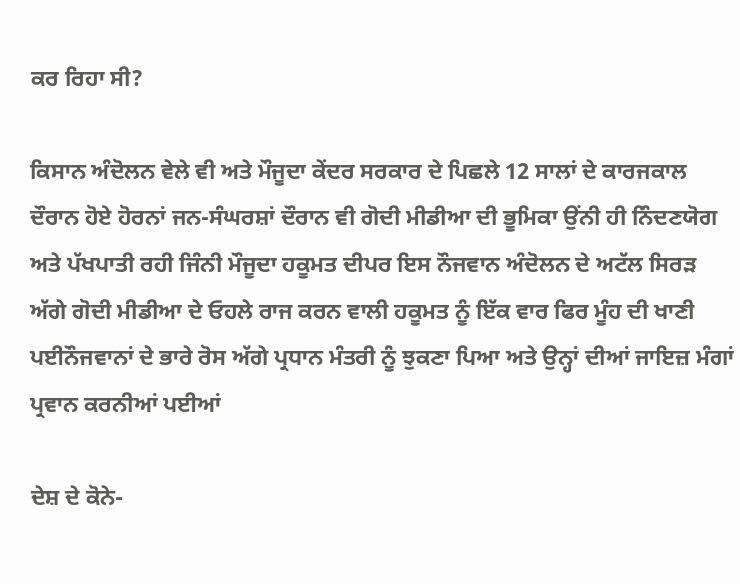ਕਰ ਰਿਹਾ ਸੀ?

ਕਿਸਾਨ ਅੰਦੋਲਨ ਵੇਲੇ ਵੀ ਅਤੇ ਮੌਜੂਦਾ ਕੇਂਦਰ ਸਰਕਾਰ ਦੇ ਪਿਛਲੇ 12 ਸਾਲਾਂ ਦੇ ਕਾਰਜਕਾਲ ਦੌਰਾਨ ਹੋਏ ਹੋਰਨਾਂ ਜਨ-ਸੰਘਰਸ਼ਾਂ ਦੌਰਾਨ ਵੀ ਗੋਦੀ ਮੀਡੀਆ ਦੀ ਭੂਮਿਕਾ ਉਂਨੀ ਹੀ ਨਿੰਦਣਯੋਗ ਅਤੇ ਪੱਖਪਾਤੀ ਰਹੀ ਜਿੰਨੀ ਮੌਜੂਦਾ ਹਕੂਮਤ ਦੀਪਰ ਇਸ ਨੌਜਵਾਨ ਅੰਦੋਲਨ ਦੇ ਅਟੱਲ ਸਿਰੜ ਅੱਗੇ ਗੋਦੀ ਮੀਡੀਆ ਦੇ ਓਹਲੇ ਰਾਜ ਕਰਨ ਵਾਲੀ ਹਕੂਮਤ ਨੂੰ ਇੱਕ ਵਾਰ ਫਿਰ ਮੂੰਹ ਦੀ ਖਾਣੀ ਪਈਨੌਜਵਾਨਾਂ ਦੇ ਭਾਰੇ ਰੋਸ ਅੱਗੇ ਪ੍ਰਧਾਨ ਮੰਤਰੀ ਨੂੰ ਝੁਕਣਾ ਪਿਆ ਅਤੇ ਉਨ੍ਹਾਂ ਦੀਆਂ ਜਾਇਜ਼ ਮੰਗਾਂ ਪ੍ਰਵਾਨ ਕਰਨੀਆਂ ਪਈਆਂ

ਦੇਸ਼ ਦੇ ਕੋਨੇ-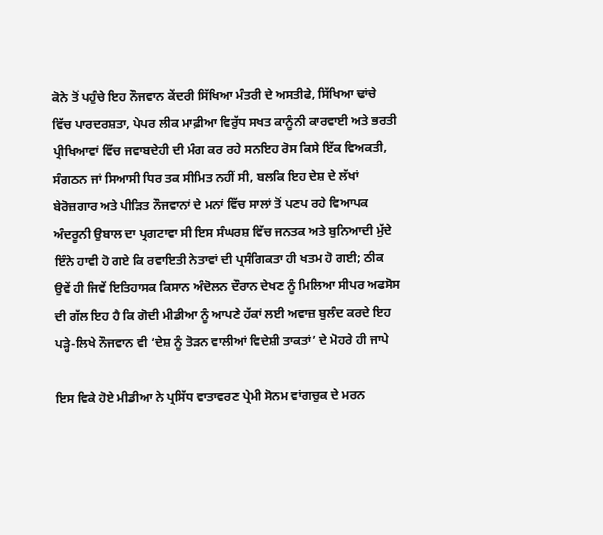ਕੋਨੇ ਤੋਂ ਪਹੁੰਚੇ ਇਹ ਨੌਜਵਾਨ ਕੇਂਦਰੀ ਸਿੱਖਿਆ ਮੰਤਰੀ ਦੇ ਅਸਤੀਫੇ, ਸਿੱਖਿਆ ਢਾਂਚੇ ਵਿੱਚ ਪਾਰਦਰਸ਼ਤਾ, ਪੇਪਰ ਲੀਕ ਮਾਫ਼ੀਆ ਵਿਰੁੱਧ ਸਖਤ ਕਾਨੂੰਨੀ ਕਾਰਵਾਈ ਅਤੇ ਭਰਤੀ ਪ੍ਰੀਖਿਆਵਾਂ ਵਿੱਚ ਜਵਾਬਦੇਹੀ ਦੀ ਮੰਗ ਕਰ ਰਹੇ ਸਨਇਹ ਰੋਸ ਕਿਸੇ ਇੱਕ ਵਿਅਕਤੀ, ਸੰਗਠਨ ਜਾਂ ਸਿਆਸੀ ਧਿਰ ਤਕ ਸੀਮਿਤ ਨਹੀਂ ਸੀ, ਬਲਕਿ ਇਹ ਦੇਸ਼ ਦੇ ਲੱਖਾਂ ਬੇਰੋਜ਼ਗਾਰ ਅਤੇ ਪੀੜਿਤ ਨੌਜਵਾਨਾਂ ਦੇ ਮਨਾਂ ਵਿੱਚ ਸਾਲਾਂ ਤੋਂ ਪਣਪ ਰਹੇ ਵਿਆਪਕ ਅੰਦਰੂਨੀ ਉਬਾਲ ਦਾ ਪ੍ਰਗਟਾਵਾ ਸੀ ਇਸ ਸੰਘਰਸ਼ ਵਿੱਚ ਜਨਤਕ ਅਤੇ ਬੁਨਿਆਦੀ ਮੁੱਦੇ ਇੰਨੇ ਹਾਵੀ ਹੋ ਗਏ ਕਿ ਰਵਾਇਤੀ ਨੇਤਾਵਾਂ ਦੀ ਪ੍ਰਸੰਗਿਕਤਾ ਹੀ ਖਤਮ ਹੋ ਗਈ; ਠੀਕ ਉਵੇਂ ਹੀ ਜਿਵੇਂ ਇਤਿਹਾਸਕ ਕਿਸਾਨ ਅੰਦੋਲਨ ਦੌਰਾਨ ਦੇਖਣ ਨੂੰ ਮਿਲਿਆ ਸੀਪਰ ਅਫਸੋਸ ਦੀ ਗੱਲ ਇਹ ਹੈ ਕਿ ਗੋਦੀ ਮੀਡੀਆ ਨੂੰ ਆਪਣੇ ਹੱਕਾਂ ਲਈ ਅਵਾਜ਼ ਬੁਲੰਦ ਕਰਦੇ ਇਹ ਪੜ੍ਹੇ-ਲਿਖੇ ਨੌਜਵਾਨ ਵੀ ‘ਦੇਸ਼ ਨੂੰ ਤੋੜਨ ਵਾਲੀਆਂ ਵਿਦੇਸ਼ੀ ਤਾਕਤਾਂ’ ਦੇ ਮੋਹਰੇ ਹੀ ਜਾਪੇ

ਇਸ ਵਿਕੇ ਹੋਏ ਮੀਡੀਆ ਨੇ ਪ੍ਰਸਿੱਧ ਵਾਤਾਵਰਣ ਪ੍ਰੇਮੀ ਸੋਨਮ ਵਾਂਗਚੁਕ ਦੇ ਮਰਨ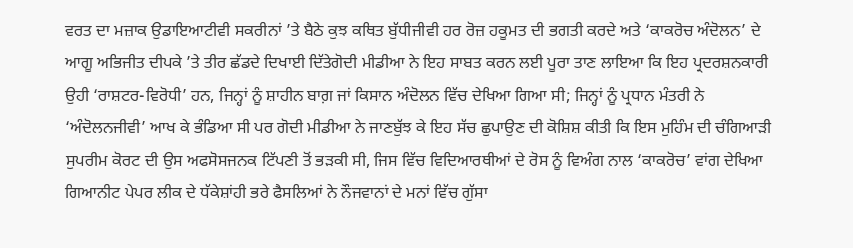ਵਰਤ ਦਾ ਮਜ਼ਾਕ ਉਡਾਇਆਟੀਵੀ ਸਕਰੀਨਾਂ ’ਤੇ ਬੈਠੇ ਕੁਝ ਕਥਿਤ ਬੁੱਧੀਜੀਵੀ ਹਰ ਰੋਜ਼ ਹਕੂਮਤ ਦੀ ਭਗਤੀ ਕਰਦੇ ਅਤੇ ‘ਕਾਕਰੋਚ ਅੰਦੋਲਨ’ ਦੇ ਆਗੂ ਅਭਿਜੀਤ ਦੀਪਕੇ ’ਤੇ ਤੀਰ ਛੱਡਦੇ ਦਿਖਾਈ ਦਿੱਤੇਗੋਦੀ ਮੀਡੀਆ ਨੇ ਇਹ ਸਾਬਤ ਕਰਨ ਲਈ ਪੂਰਾ ਤਾਣ ਲਾਇਆ ਕਿ ਇਹ ਪ੍ਰਦਰਸ਼ਨਕਾਰੀ ਉਹੀ ‘ਰਾਸ਼ਟਰ-ਵਿਰੋਧੀ’ ਹਨ, ਜਿਨ੍ਹਾਂ ਨੂੰ ਸ਼ਾਹੀਨ ਬਾਗ਼ ਜਾਂ ਕਿਸਾਨ ਅੰਦੋਲਨ ਵਿੱਚ ਦੇਖਿਆ ਗਿਆ ਸੀ; ਜਿਨ੍ਹਾਂ ਨੂੰ ਪ੍ਰਧਾਨ ਮੰਤਰੀ ਨੇ ‘ਅੰਦੋਲਨਜੀਵੀ’ ਆਖ ਕੇ ਭੰਡਿਆ ਸੀ ਪਰ ਗੋਦੀ ਮੀਡੀਆ ਨੇ ਜਾਣਬੁੱਝ ਕੇ ਇਹ ਸੱਚ ਛੁਪਾਉਣ ਦੀ ਕੋਸ਼ਿਸ਼ ਕੀਤੀ ਕਿ ਇਸ ਮੁਹਿੰਮ ਦੀ ਚੰਗਿਆੜੀ ਸੁਪਰੀਮ ਕੋਰਟ ਦੀ ਉਸ ਅਫਸੋਸਜਨਕ ਟਿੱਪਣੀ ਤੋਂ ਭੜਕੀ ਸੀ, ਜਿਸ ਵਿੱਚ ਵਿਦਿਆਰਥੀਆਂ ਦੇ ਰੋਸ ਨੂੰ ਵਿਅੰਗ ਨਾਲ ‘ਕਾਕਰੋਚ’ ਵਾਂਗ ਦੇਖਿਆ ਗਿਆਨੀਟ ਪੇਪਰ ਲੀਕ ਦੇ ਧੱਕੇਸ਼ਾਂਹੀ ਭਰੇ ਫੈਸਲਿਆਂ ਨੇ ਨੌਜਵਾਨਾਂ ਦੇ ਮਨਾਂ ਵਿੱਚ ਗੁੱਸਾ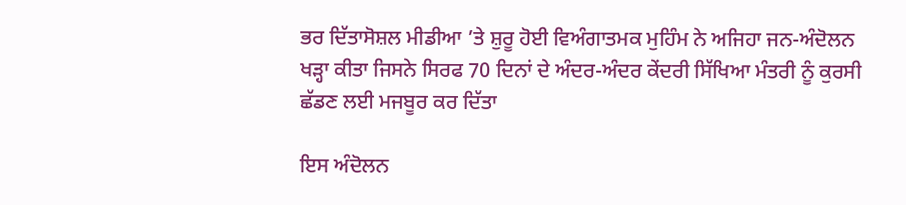ਭਰ ਦਿੱਤਾਸੋਸ਼ਲ ਮੀਡੀਆ ’ਤੇ ਸ਼ੁਰੂ ਹੋਈ ਵਿਅੰਗਾਤਮਕ ਮੁਹਿੰਮ ਨੇ ਅਜਿਹਾ ਜਨ-ਅੰਦੋਲਨ ਖੜ੍ਹਾ ਕੀਤਾ ਜਿਸਨੇ ਸਿਰਫ 70 ਦਿਨਾਂ ਦੇ ਅੰਦਰ-ਅੰਦਰ ਕੇਂਦਰੀ ਸਿੱਖਿਆ ਮੰਤਰੀ ਨੂੰ ਕੁਰਸੀ ਛੱਡਣ ਲਈ ਮਜਬੂਰ ਕਰ ਦਿੱਤਾ

ਇਸ ਅੰਦੋਲਨ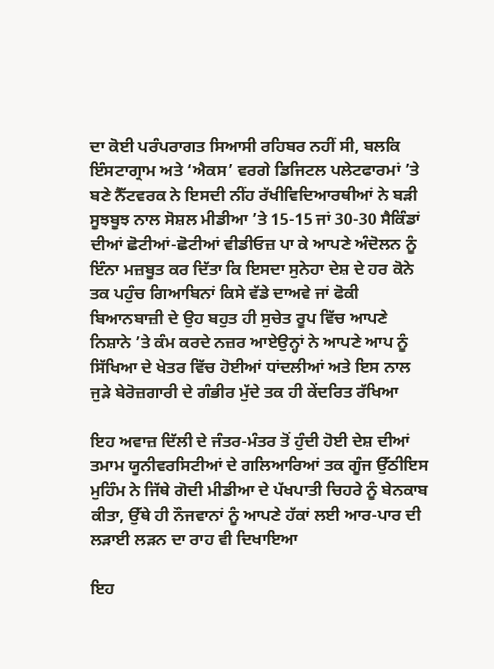ਦਾ ਕੋਈ ਪਰੰਪਰਾਗਤ ਸਿਆਸੀ ਰਹਿਬਰ ਨਹੀਂ ਸੀ, ਬਲਕਿ ਇੰਸਟਾਗ੍ਰਾਮ ਅਤੇ ‘ਐਕਸ’ ਵਰਗੇ ਡਿਜਿਟਲ ਪਲੇਟਫਾਰਮਾਂ ’ਤੇ ਬਣੇ ਨੈੱਟਵਰਕ ਨੇ ਇਸਦੀ ਨੀਂਹ ਰੱਖੀਵਿਦਿਆਰਥੀਆਂ ਨੇ ਬੜੀ ਸੂਝਬੂਝ ਨਾਲ ਸੋਸ਼ਲ ਮੀਡੀਆ ’ਤੇ 15-15 ਜਾਂ 30-30 ਸੈਕਿੰਡਾਂ ਦੀਆਂ ਛੋਟੀਆਂ-ਛੋਟੀਆਂ ਵੀਡੀਓਜ਼ ਪਾ ਕੇ ਆਪਣੇ ਅੰਦੋਲਨ ਨੂੰ ਇੰਨਾ ਮਜ਼ਬੂਤ ਕਰ ਦਿੱਤਾ ਕਿ ਇਸਦਾ ਸੁਨੇਹਾ ਦੇਸ਼ ਦੇ ਹਰ ਕੋਨੇ ਤਕ ਪਹੁੰਚ ਗਿਆਬਿਨਾਂ ਕਿਸੇ ਵੱਡੇ ਦਾਅਵੇ ਜਾਂ ਫੋਕੀ ਬਿਆਨਬਾਜ਼ੀ ਦੇ ਉਹ ਬਹੁਤ ਹੀ ਸੁਚੇਤ ਰੂਪ ਵਿੱਚ ਆਪਣੇ ਨਿਸ਼ਾਨੇ ’ਤੇ ਕੰਮ ਕਰਦੇ ਨਜ਼ਰ ਆਏਉਨ੍ਹਾਂ ਨੇ ਆਪਣੇ ਆਪ ਨੂੰ ਸਿੱਖਿਆ ਦੇ ਖੇਤਰ ਵਿੱਚ ਹੋਈਆਂ ਧਾਂਦਲੀਆਂ ਅਤੇ ਇਸ ਨਾਲ ਜੁੜੇ ਬੇਰੋਜ਼ਗਾਰੀ ਦੇ ਗੰਭੀਰ ਮੁੱਦੇ ਤਕ ਹੀ ਕੇਂਦਰਿਤ ਰੱਖਿਆ

ਇਹ ਅਵਾਜ਼ ਦਿੱਲੀ ਦੇ ਜੰਤਰ-ਮੰਤਰ ਤੋਂ ਹੁੰਦੀ ਹੋਈ ਦੇਸ਼ ਦੀਆਂ ਤਮਾਮ ਯੂਨੀਵਰਸਿਟੀਆਂ ਦੇ ਗਲਿਆਰਿਆਂ ਤਕ ਗੂੰਜ ਉੱਠੀਇਸ ਮੁਹਿੰਮ ਨੇ ਜਿੱਥੇ ਗੋਦੀ ਮੀਡੀਆ ਦੇ ਪੱਖਪਾਤੀ ਚਿਹਰੇ ਨੂੰ ਬੇਨਕਾਬ ਕੀਤਾ, ਉੱਥੇ ਹੀ ਨੌਜਵਾਨਾਂ ਨੂੰ ਆਪਣੇ ਹੱਕਾਂ ਲਈ ਆਰ-ਪਾਰ ਦੀ ਲੜਾਈ ਲੜਨ ਦਾ ਰਾਹ ਵੀ ਦਿਖਾਇਆ

ਇਹ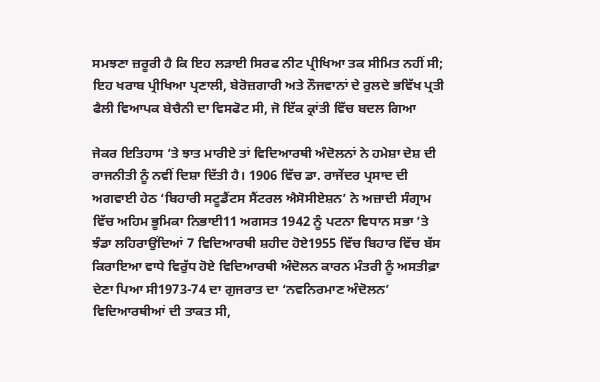ਸਮਝਣਾ ਜ਼ਰੂਰੀ ਹੈ ਕਿ ਇਹ ਲੜਾਈ ਸਿਰਫ ਨੀਟ ਪ੍ਰੀਖਿਆ ਤਕ ਸੀਮਿਤ ਨਹੀਂ ਸੀ; ਇਹ ਖਰਾਬ ਪ੍ਰੀਖਿਆ ਪ੍ਰਣਾਲੀ, ਬੇਰੋਜ਼ਗਾਰੀ ਅਤੇ ਨੌਜਵਾਨਾਂ ਦੇ ਰੁਲਦੇ ਭਵਿੱਖ ਪ੍ਰਤੀ ਫੈਲੀ ਵਿਆਪਕ ਬੇਚੈਨੀ ਦਾ ਵਿਸਫੋਟ ਸੀ, ਜੋ ਇੱਕ ਕ੍ਰਾਂਤੀ ਵਿੱਚ ਬਦਲ ਗਿਆ

ਜੇਕਰ ਇਤਿਹਾਸ ’ਤੇ ਝਾਤ ਮਾਰੀਏ ਤਾਂ ਵਿਦਿਆਰਥੀ ਅੰਦੋਲਨਾਂ ਨੇ ਹਮੇਸ਼ਾ ਦੇਸ਼ ਦੀ ਰਾਜਨੀਤੀ ਨੂੰ ਨਵੀਂ ਦਿਸ਼ਾ ਦਿੱਤੀ ਹੈ। 1906 ਵਿੱਚ ਡਾ. ਰਾਜੇਂਦਰ ਪ੍ਰਸਾਦ ਦੀ ਅਗਵਾਈ ਹੇਠ ‘ਬਿਹਾਰੀ ਸਟੂਡੈਂਟਸ ਸੈਂਟਰਲ ਐਸੋਸੀਏਸ਼ਨ’ ਨੇ ਅਜ਼ਾਦੀ ਸੰਗ੍ਰਾਮ ਵਿੱਚ ਅਹਿਮ ਭੂਮਿਕਾ ਨਿਭਾਈ11 ਅਗਸਤ 1942 ਨੂੰ ਪਟਨਾ ਵਿਧਾਨ ਸਭਾ ’ਤੇ ਝੰਡਾ ਲਹਿਰਾਉਂਦਿਆਂ 7 ਵਿਦਿਆਰਥੀ ਸ਼ਹੀਦ ਹੋਏ1955 ਵਿੱਚ ਬਿਹਾਰ ਵਿੱਚ ਬੱਸ ਕਿਰਾਇਆ ਵਾਧੇ ਵਿਰੁੱਧ ਹੋਏ ਵਿਦਿਆਰਥੀ ਅੰਦੋਲਨ ਕਾਰਨ ਮੰਤਰੀ ਨੂੰ ਅਸਤੀਫ਼ਾ ਦੇਣਾ ਪਿਆ ਸੀ1973-74 ਦਾ ਗੁਜਰਾਤ ਦਾ ‘ਨਵਨਿਰਮਾਣ ਅੰਦੋਲਨ’ ਵਿਦਿਆਰਥੀਆਂ ਦੀ ਤਾਕਤ ਸੀ,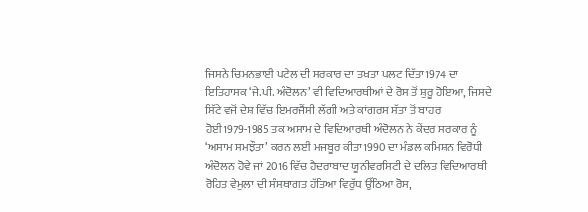ਜਿਸਨੇ ਚਿਮਨਭਾਈ ਪਟੇਲ ਦੀ ਸਰਕਾਰ ਦਾ ਤਖਤਾ ਪਲਟ ਦਿੱਤਾ1974 ਦਾ ਇਤਿਹਾਸਕ ‘ਜੇ.ਪੀ. ਅੰਦੋਲਨ’ ਵੀ ਵਿਦਿਆਰਥੀਆਂ ਦੇ ਰੋਸ ਤੋਂ ਸ਼ੁਰੂ ਹੋਇਆ, ਜਿਸਦੇ ਸਿੱਟੇ ਵਜੋਂ ਦੇਸ਼ ਵਿੱਚ ਇਮਰਜੈਂਸੀ ਲੱਗੀ ਅਤੇ ਕਾਂਗਰਸ ਸੱਤਾ ਤੋਂ ਬਾਹਰ ਹੋਈ1979-1985 ਤਕ ਅਸਾਮ ਦੇ ਵਿਦਿਆਰਥੀ ਅੰਦੋਲਨ ਨੇ ਕੇਂਦਰ ਸਰਕਾਰ ਨੂੰ ‘ਅਸਾਮ ਸਮਝੌਤਾ’ ਕਰਨ ਲਈ ਮਜਬੂਰ ਕੀਤਾ1990 ਦਾ ਮੰਡਲ ਕਮਿਸ਼ਨ ਵਿਰੋਧੀ ਅੰਦੋਲਨ ਹੋਵੇ ਜਾਂ 2016 ਵਿੱਚ ਹੈਦਰਾਬਾਦ ਯੂਨੀਵਰਸਿਟੀ ਦੇ ਦਲਿਤ ਵਿਦਿਆਰਥੀ ਰੋਹਿਤ ਵੇਮੁਲਾ ਦੀ ਸੰਸਥਾਗਤ ਹੱਤਿਆ ਵਿਰੁੱਧ ਉੱਠਿਆ ਰੋਸ,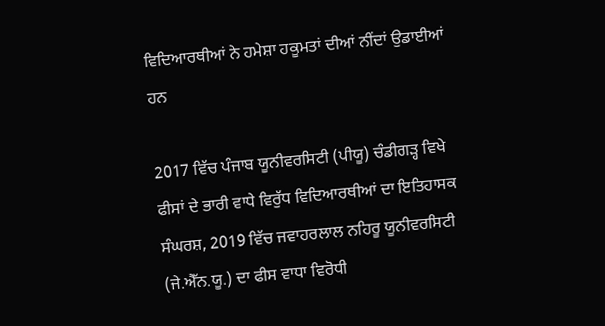ਵਿਦਿਆਰਥੀਆਂ ਨੇ ਹਮੇਸ਼ਾ ਹਕੂਮਤਾਂ ਦੀਆਂ ਨੀਂਦਾਂ ਉਡਾਈਆਂ ਹਨ

2017 ਵਿੱਚ ਪੰਜਾਬ ਯੂਨੀਵਰਸਿਟੀ (ਪੀਯੂ) ਚੰਡੀਗੜ੍ਹ ਵਿਖੇ ਫੀਸਾਂ ਦੇ ਭਾਰੀ ਵਾਧੇ ਵਿਰੁੱਧ ਵਿਦਿਆਰਥੀਆਂ ਦਾ ਇਤਿਹਾਸਕ ਸੰਘਰਸ਼, 2019 ਵਿੱਚ ਜਵਾਹਰਲਾਲ ਨਹਿਰੂ ਯੂਨੀਵਰਸਿਟੀ (ਜੇ.ਐੱਨ.ਯੂ.) ਦਾ ਫੀਸ ਵਾਧਾ ਵਿਰੋਧੀ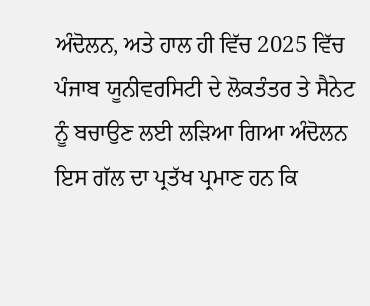ਅੰਦੋਲਨ, ਅਤੇ ਹਾਲ ਹੀ ਵਿੱਚ 2025 ਵਿੱਚ ਪੰਜਾਬ ਯੂਨੀਵਰਸਿਟੀ ਦੇ ਲੋਕਤੰਤਰ ਤੇ ਸੈਨੇਟ ਨੂੰ ਬਚਾਉਣ ਲਈ ਲੜਿਆ ਗਿਆ ਅੰਦੋਲਨ ਇਸ ਗੱਲ ਦਾ ਪ੍ਰਤੱਖ ਪ੍ਰਮਾਣ ਹਨ ਕਿ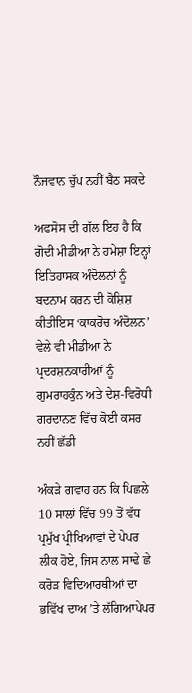ਨੌਜਵਾਨ ਚੁੱਪ ਨਹੀਂ ਬੈਠ ਸਕਦੇ

ਅਫਸੋਸ ਦੀ ਗੱਲ ਇਹ ਹੈ ਕਿ ਗੋਦੀ ਮੀਡੀਆ ਨੇ ਹਮੇਸ਼ਾ ਇਨ੍ਹਾਂ ਇਤਿਹਾਸਕ ਅੰਦੋਲਨਾਂ ਨੂੰ ਬਦਨਾਮ ਕਰਨ ਦੀ ਕੋਸ਼ਿਸ਼ ਕੀਤੀਇਸ ‘ਕਾਕਰੋਚ ਅੰਦੋਲਨ’ ਵੇਲੇ ਵੀ ਮੀਡੀਆ ਨੇ ਪ੍ਰਦਰਸ਼ਨਕਾਰੀਆਂ ਨੂੰ ਗੁਮਰਾਹਕੁੰਨ ਅਤੇ ਦੇਸ਼-ਵਿਰੋਧੀ ਗਰਦਾਨਣ ਵਿੱਚ ਕੋਈ ਕਸਰ ਨਹੀਂ ਛੱਡੀ

ਅੰਕੜੇ ਗਵਾਹ ਹਨ ਕਿ ਪਿਛਲੇ 10 ਸਾਲਾਂ ਵਿੱਚ 99 ਤੋਂ ਵੱਧ ਪ੍ਰਮੁੱਖ ਪ੍ਰੀਖਿਆਵਾਂ ਦੇ ਪੇਪਰ ਲੀਕ ਹੋਏ, ਜਿਸ ਨਾਲ ਸਾਢੇ ਛੇ ਕਰੋੜ ਵਿਦਿਆਰਥੀਆਂ ਦਾ ਭਵਿੱਖ ਦਾਅ ’ਤੇ ਲੱਗਿਆਪੇਪਰ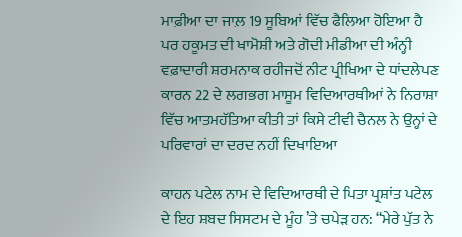ਮਾਫ਼ੀਆ ਦਾ ਜਾਲ਼ 19 ਸੂਬਿਆਂ ਵਿੱਚ ਫੈਲਿਆ ਹੋਇਆ ਹੈ ਪਰ ਹਕੂਮਤ ਦੀ ਖਾਮੋਸ਼ੀ ਅਤੇ ਗੋਦੀ ਮੀਡੀਆ ਦੀ ਅੰਨ੍ਹੀ ਵਫ਼ਾਦਾਰੀ ਸ਼ਰਮਨਾਕ ਰਹੀਜਦੋਂ ਨੀਟ ਪ੍ਰੀਖਿਆ ਦੇ ਧਾਂਦਲੇਪਣ ਕਾਰਨ 22 ਦੇ ਲਗਭਗ ਮਾਸੂਮ ਵਿਦਿਆਰਥੀਆਂ ਨੇ ਨਿਰਾਸ਼ਾ ਵਿੱਚ ਆਤਮਹੱਤਿਆ ਕੀਤੀ ਤਾਂ ਕਿਸੇ ਟੀਵੀ ਚੈਨਲ ਨੇ ਉਨ੍ਹਾਂ ਦੇ ਪਰਿਵਾਰਾਂ ਦਾ ਦਰਦ ਨਹੀਂ ਦਿਖਾਇਆ

ਕਾਹਨ ਪਟੇਲ ਨਾਮ ਦੇ ਵਿਦਿਆਰਥੀ ਦੇ ਪਿਤਾ ਪ੍ਰਸ਼ਾਂਤ ਪਟੇਲ ਦੇ ਇਹ ਸ਼ਬਦ ਸਿਸਟਮ ਦੇ ਮੂੰਹ ’ਤੇ ਚਪੇੜ ਹਨ: “ਮੇਰੇ ਪੁੱਤ ਨੇ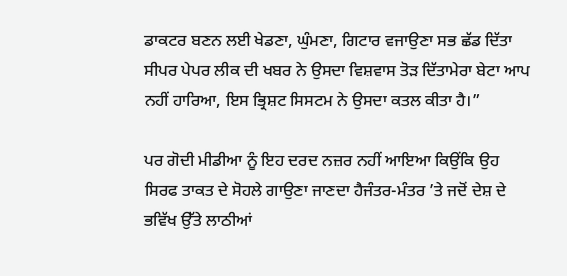ਡਾਕਟਰ ਬਣਨ ਲਈ ਖੇਡਣਾ, ਘੁੰਮਣਾ, ਗਿਟਾਰ ਵਜਾਉਣਾ ਸਭ ਛੱਡ ਦਿੱਤਾ ਸੀਪਰ ਪੇਪਰ ਲੀਕ ਦੀ ਖਬਰ ਨੇ ਉਸਦਾ ਵਿਸ਼ਵਾਸ ਤੋੜ ਦਿੱਤਾਮੇਰਾ ਬੇਟਾ ਆਪ ਨਹੀਂ ਹਾਰਿਆ, ਇਸ ਭ੍ਰਿਸ਼ਟ ਸਿਸਟਮ ਨੇ ਉਸਦਾ ਕਤਲ ਕੀਤਾ ਹੈ।”

ਪਰ ਗੋਦੀ ਮੀਡੀਆ ਨੂੰ ਇਹ ਦਰਦ ਨਜ਼ਰ ਨਹੀਂ ਆਇਆ ਕਿਉਂਕਿ ਉਹ ਸਿਰਫ ਤਾਕਤ ਦੇ ਸੋਹਲੇ ਗਾਉਣਾ ਜਾਣਦਾ ਹੈਜੰਤਰ-ਮੰਤਰ ’ਤੇ ਜਦੋਂ ਦੇਸ਼ ਦੇ ਭਵਿੱਖ ਉੱਤੇ ਲਾਠੀਆਂ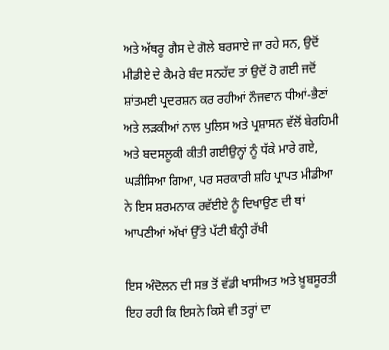ਅਤੇ ਅੱਥਰੂ ਗੈਸ ਦੇ ਗੋਲੇ ਬਰਸਾਏ ਜਾ ਰਹੇ ਸਨ, ਉਦੋਂ ਮੀਡੀਏ ਦੇ ਕੈਮਰੇ ਬੰਦ ਸਨਹੱਦ ਤਾਂ ਉਦੋਂ ਹੋ ਗਈ ਜਦੋਂ ਸ਼ਾਂਤਮਈ ਪ੍ਰਦਰਸ਼ਨ ਕਰ ਰਹੀਆਂ ਨੌਜਵਾਨ ਧੀਆਂ-ਭੈਣਾਂ ਅਤੇ ਲੜਕੀਆਂ ਨਾਲ ਪੁਲਿਸ ਅਤੇ ਪ੍ਰਸ਼ਾਸਨ ਵੱਲੋਂ ਬੇਰਹਿਮੀ ਅਤੇ ਬਦਸਲੂਕੀ ਕੀਤੀ ਗਈਉਨ੍ਹਾਂ ਨੂੰ ਧੱਕੇ ਮਾਰੇ ਗਏ, ਘੜੀਸਿਆ ਗਿਆ, ਪਰ ਸਰਕਾਰੀ ਸ਼ਹਿ ਪ੍ਰਾਪਤ ਮੀਡੀਆ ਨੇ ਇਸ ਸ਼ਰਮਨਾਕ ਰਵੱਈਏ ਨੂੰ ਦਿਖਾਉਣ ਦੀ ਥਾਂ ਆਪਣੀਆਂ ਅੱਖਾਂ ਉੱਤੇ ਪੱਟੀ ਬੰਨ੍ਹੀ ਰੱਖੀ

ਇਸ ਅੰਦੋਲਨ ਦੀ ਸਭ ਤੋਂ ਵੱਡੀ ਖਾਸੀਅਤ ਅਤੇ ਖ਼ੂਬਸੂਰਤੀ ਇਹ ਰਹੀ ਕਿ ਇਸਨੇ ਕਿਸੇ ਵੀ ਤਰ੍ਹਾਂ ਦਾ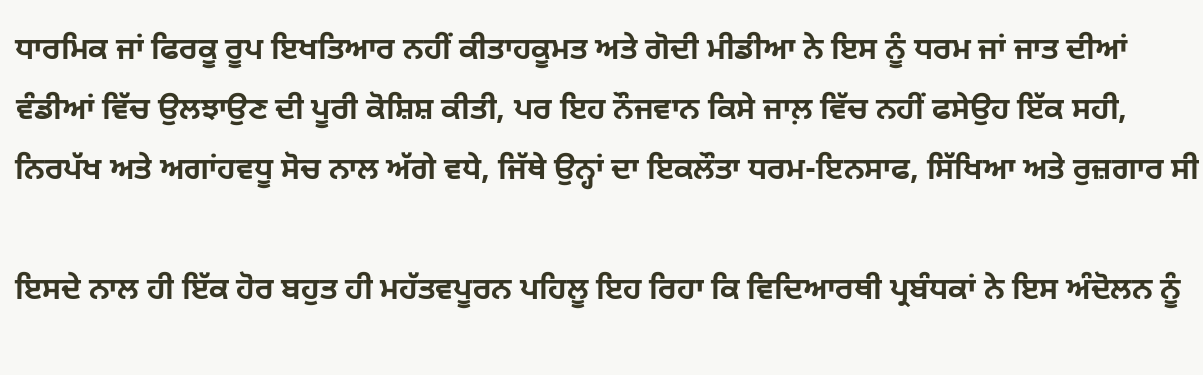ਧਾਰਮਿਕ ਜਾਂ ਫਿਰਕੂ ਰੂਪ ਇਖਤਿਆਰ ਨਹੀਂ ਕੀਤਾਹਕੂਮਤ ਅਤੇ ਗੋਦੀ ਮੀਡੀਆ ਨੇ ਇਸ ਨੂੰ ਧਰਮ ਜਾਂ ਜਾਤ ਦੀਆਂ ਵੰਡੀਆਂ ਵਿੱਚ ਉਲਝਾਉਣ ਦੀ ਪੂਰੀ ਕੋਸ਼ਿਸ਼ ਕੀਤੀ, ਪਰ ਇਹ ਨੌਜਵਾਨ ਕਿਸੇ ਜਾਲ਼ ਵਿੱਚ ਨਹੀਂ ਫਸੇਉਹ ਇੱਕ ਸਹੀ, ਨਿਰਪੱਖ ਅਤੇ ਅਗਾਂਹਵਧੂ ਸੋਚ ਨਾਲ ਅੱਗੇ ਵਧੇ, ਜਿੱਥੇ ਉਨ੍ਹਾਂ ਦਾ ਇਕਲੌਤਾ ਧਰਮ-ਇਨਸਾਫ, ਸਿੱਖਿਆ ਅਤੇ ਰੁਜ਼ਗਾਰ ਸੀ

ਇਸਦੇ ਨਾਲ ਹੀ ਇੱਕ ਹੋਰ ਬਹੁਤ ਹੀ ਮਹੱਤਵਪੂਰਨ ਪਹਿਲੂ ਇਹ ਰਿਹਾ ਕਿ ਵਿਦਿਆਰਥੀ ਪ੍ਰਬੰਧਕਾਂ ਨੇ ਇਸ ਅੰਦੋਲਨ ਨੂੰ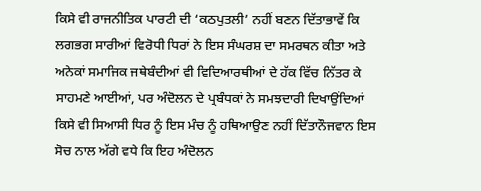ਕਿਸੇ ਵੀ ਰਾਜਨੀਤਿਕ ਪਾਰਟੀ ਦੀ ‘ਕਠਪੁਤਲੀ’ ਨਹੀਂ ਬਣਨ ਦਿੱਤਾਭਾਵੇਂ ਕਿ ਲਗਭਗ ਸਾਰੀਆਂ ਵਿਰੋਧੀ ਧਿਰਾਂ ਨੇ ਇਸ ਸੰਘਰਸ਼ ਦਾ ਸਮਰਥਨ ਕੀਤਾ ਅਤੇ ਅਨੇਕਾਂ ਸਮਾਜਿਕ ਜਥੇਬੰਦੀਆਂ ਵੀ ਵਿਦਿਆਰਥੀਆਂ ਦੇ ਹੱਕ ਵਿੱਚ ਨਿੱਤਰ ਕੇ ਸਾਹਮਣੇ ਆਈਆਂ, ਪਰ ਅੰਦੋਲਨ ਦੇ ਪ੍ਰਬੰਧਕਾਂ ਨੇ ਸਮਝਦਾਰੀ ਦਿਖਾਉਂਦਿਆਂ ਕਿਸੇ ਵੀ ਸਿਆਸੀ ਧਿਰ ਨੂੰ ਇਸ ਮੰਚ ਨੂੰ ਹਥਿਆਉਣ ਨਹੀਂ ਦਿੱਤਾਨੌਜਵਾਨ ਇਸ ਸੋਚ ਨਾਲ ਅੱਗੇ ਵਧੇ ਕਿ ਇਹ ਅੰਦੋਲਨ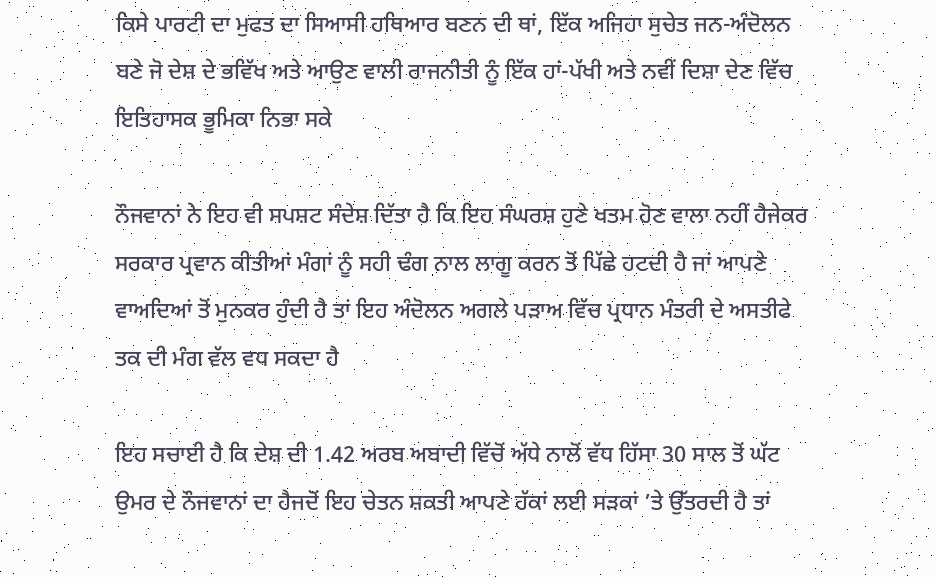ਕਿਸੇ ਪਾਰਟੀ ਦਾ ਮੁਫਤ ਦਾ ਸਿਆਸੀ ਹਥਿਆਰ ਬਣਨ ਦੀ ਥਾਂ, ਇੱਕ ਅਜਿਹਾ ਸੁਚੇਤ ਜਨ-ਅੰਦੋਲਨ ਬਣੇ ਜੋ ਦੇਸ਼ ਦੇ ਭਵਿੱਖ ਅਤੇ ਆਉਣ ਵਾਲੀ ਰਾਜਨੀਤੀ ਨੂੰ ਇੱਕ ਹਾਂ-ਪੱਖੀ ਅਤੇ ਨਵੀਂ ਦਿਸ਼ਾ ਦੇਣ ਵਿੱਚ ਇਤਿਹਾਸਕ ਭੂਮਿਕਾ ਨਿਭਾ ਸਕੇ

ਨੌਜਵਾਨਾਂ ਨੇ ਇਹ ਵੀ ਸਪਸ਼ਟ ਸੰਦੇਸ਼ ਦਿੱਤਾ ਹੈ ਕਿ ਇਹ ਸੰਘਰਸ਼ ਹੁਣੇ ਖਤਮ ਹੋਣ ਵਾਲਾ ਨਹੀਂ ਹੈਜੇਕਰ ਸਰਕਾਰ ਪ੍ਰਵਾਨ ਕੀਤੀਆਂ ਮੰਗਾਂ ਨੂੰ ਸਹੀ ਢੰਗ ਨਾਲ ਲਾਗੂ ਕਰਨ ਤੋਂ ਪਿੱਛੇ ਹਟਦੀ ਹੈ ਜਾਂ ਆਪਣੇ ਵਾਅਦਿਆਂ ਤੋਂ ਮੁਨਕਰ ਹੁੰਦੀ ਹੈ ਤਾਂ ਇਹ ਅੰਦੋਲਨ ਅਗਲੇ ਪੜਾਅ ਵਿੱਚ ਪ੍ਰਧਾਨ ਮੰਤਰੀ ਦੇ ਅਸਤੀਫੇ ਤਕ ਦੀ ਮੰਗ ਵੱਲ ਵਧ ਸਕਦਾ ਹੈ

ਇਹ ਸਚਾਈ ਹੈ ਕਿ ਦੇਸ਼ ਦੀ 1.42 ਅਰਬ ਅਬਾਦੀ ਵਿੱਚੋਂ ਅੱਧੇ ਨਾਲੋਂ ਵੱਧ ਹਿੱਸਾ 30 ਸਾਲ ਤੋਂ ਘੱਟ ਉਮਰ ਦੇ ਨੌਜਵਾਨਾਂ ਦਾ ਹੈਜਦੋਂ ਇਹ ਚੇਤਨ ਸ਼ਕਤੀ ਆਪਣੇ ਹੱਕਾਂ ਲਈ ਸੜਕਾਂ ’ਤੇ ਉੱਤਰਦੀ ਹੈ ਤਾਂ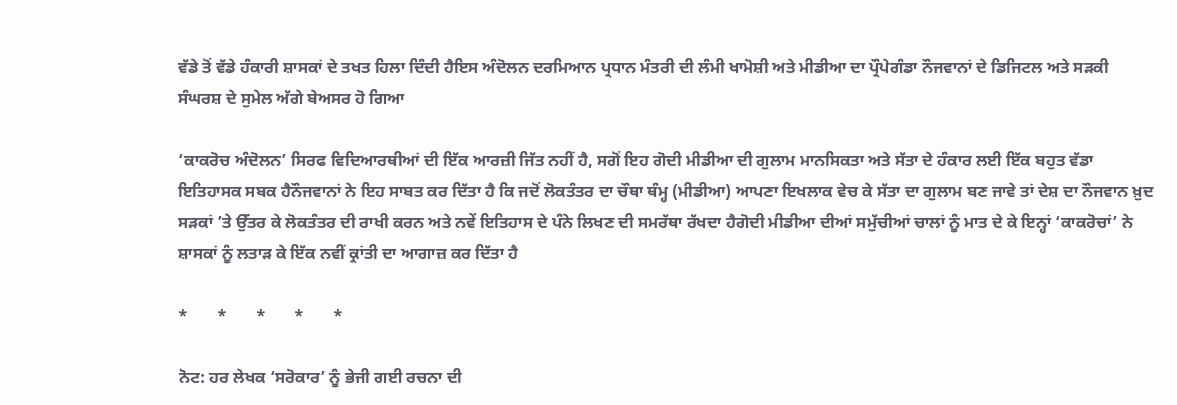ਵੱਡੇ ਤੋਂ ਵੱਡੇ ਹੰਕਾਰੀ ਸ਼ਾਸਕਾਂ ਦੇ ਤਖਤ ਹਿਲਾ ਦਿੰਦੀ ਹੈਇਸ ਅੰਦੋਲਨ ਦਰਮਿਆਨ ਪ੍ਰਧਾਨ ਮੰਤਰੀ ਦੀ ਲੰਮੀ ਖਾਮੋਸ਼ੀ ਅਤੇ ਮੀਡੀਆ ਦਾ ਪ੍ਰੌਪੇਗੰਡਾ ਨੌਜਵਾਨਾਂ ਦੇ ਡਿਜਿਟਲ ਅਤੇ ਸੜਕੀ ਸੰਘਰਸ਼ ਦੇ ਸੁਮੇਲ ਅੱਗੇ ਬੇਅਸਰ ਹੋ ਗਿਆ

‘ਕਾਕਰੋਚ ਅੰਦੋਲਨ’ ਸਿਰਫ ਵਿਦਿਆਰਥੀਆਂ ਦੀ ਇੱਕ ਆਰਜ਼ੀ ਜਿੱਤ ਨਹੀਂ ਹੈ, ਸਗੋਂ ਇਹ ਗੋਦੀ ਮੀਡੀਆ ਦੀ ਗੁਲਾਮ ਮਾਨਸਿਕਤਾ ਅਤੇ ਸੱਤਾ ਦੇ ਹੰਕਾਰ ਲਈ ਇੱਕ ਬਹੁਤ ਵੱਡਾ ਇਤਿਹਾਸਕ ਸਬਕ ਹੈਨੌਜਵਾਨਾਂ ਨੇ ਇਹ ਸਾਬਤ ਕਰ ਦਿੱਤਾ ਹੈ ਕਿ ਜਦੋਂ ਲੋਕਤੰਤਰ ਦਾ ਚੌਥਾ ਥੰਮ੍ਹ (ਮੀਡੀਆ) ਆਪਣਾ ਇਖਲਾਕ ਵੇਚ ਕੇ ਸੱਤਾ ਦਾ ਗੁਲਾਮ ਬਣ ਜਾਵੇ ਤਾਂ ਦੇਸ਼ ਦਾ ਨੌਜਵਾਨ ਖ਼ੁਦ ਸੜਕਾਂ ’ਤੇ ਉੱਤਰ ਕੇ ਲੋਕਤੰਤਰ ਦੀ ਰਾਖੀ ਕਰਨ ਅਤੇ ਨਵੇਂ ਇਤਿਹਾਸ ਦੇ ਪੰਨੇ ਲਿਖਣ ਦੀ ਸਮਰੱਥਾ ਰੱਖਦਾ ਹੈਗੋਦੀ ਮੀਡੀਆ ਦੀਆਂ ਸਮੁੱਚੀਆਂ ਚਾਲਾਂ ਨੂੰ ਮਾਤ ਦੇ ਕੇ ਇਨ੍ਹਾਂ ‘ਕਾਕਰੋਚਾਂ’ ਨੇ ਸ਼ਾਸਕਾਂ ਨੂੰ ਲਤਾੜ ਕੇ ਇੱਕ ਨਵੀਂ ਕ੍ਰਾਂਤੀ ਦਾ ਆਗਾਜ਼ ਕਰ ਦਿੱਤਾ ਹੈ

*       *       *       *       *

ਨੋਟ: ਹਰ ਲੇਖਕ ‘ਸਰੋਕਾਰ’ ਨੂੰ ਭੇਜੀ ਗਈ ਰਚਨਾ ਦੀ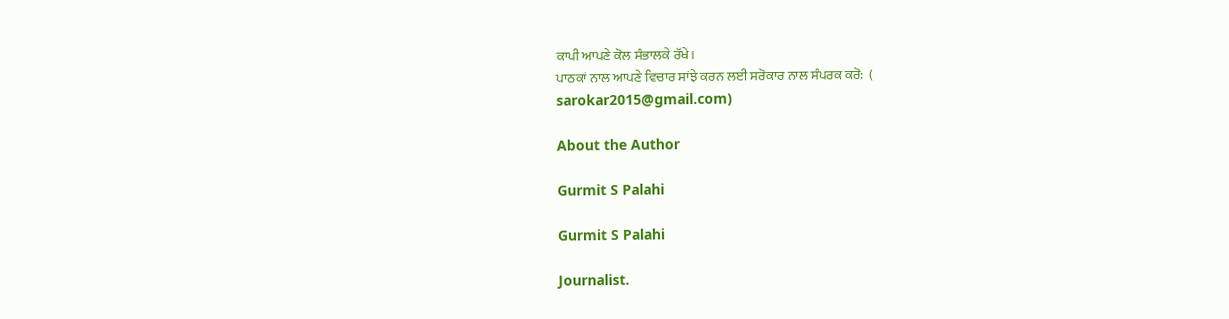ਕਾਪੀ ਆਪਣੇ ਕੋਲ ਸੰਭਾਲਕੇ ਰੱਖੇ।
ਪਾਠਕਾਂ ਨਾਲ ਆਪਣੇ ਵਿਚਾਰ ਸਾਂਝੇ ਕਰਨ ਲਈ ਸਰੋਕਾਰ ਨਾਲ ਸੰਪਰਕ ਕਰੋ:  (
sarokar2015@gmail.com)

About the Author

Gurmit S Palahi

Gurmit S Palahi

Journalist.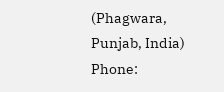(Phagwara, Punjab, India)
Phone: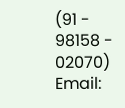(91 - 98158 - 02070)
Email: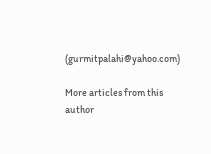(gurmitpalahi@yahoo.com)

More articles from this author